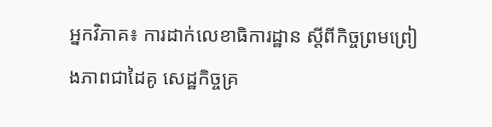អ្នកវិភាគ៖ ការដាក់លេខាធិការដ្ឋាន ស្តីពីកិច្ចព្រមព្រៀងភាពជាដៃគូ សេដ្ឋកិច្ចគ្រ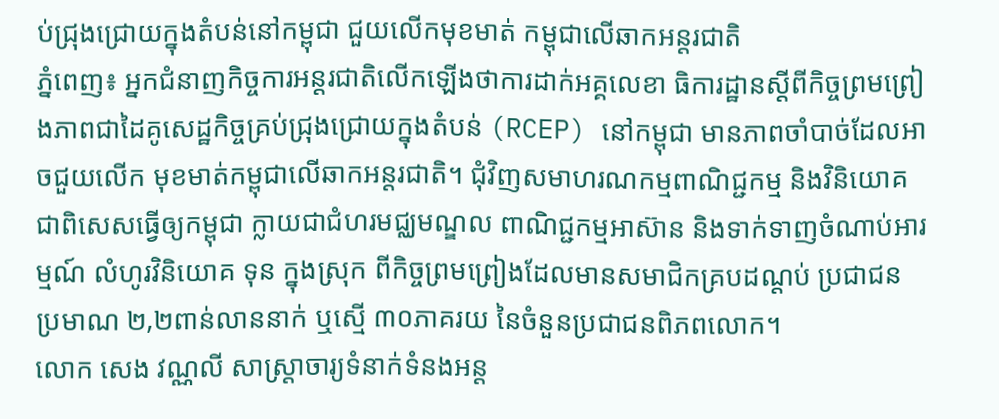ប់ជ្រុងជ្រោយក្នុងតំបន់នៅកម្ពុជា ជួយលើកមុខមាត់ កម្ពុជាលើឆាកអន្តរជាតិ
ភ្នំពេញ៖ អ្នកជំនាញកិច្ចការអន្តរជាតិលើកឡើងថាការដាក់អគ្គលេខា ធិការដ្ឋានស្តីពីកិច្ចព្រមព្រៀងភាពជាដៃគូសេដ្ឋកិច្ចគ្រប់ជ្រុងជ្រោយក្នុងតំបន់ (RCEP) នៅកម្ពុជា មានភាពចាំបាច់ដែលអាចជួយលើក មុខមាត់កម្ពុជាលើឆាកអន្តរជាតិ។ ជុំវិញសមាហរណកម្មពាណិជ្ជកម្ម និងវិនិយោគ ជាពិសេសធ្វើឲ្យកម្ពុជា ក្លាយជាជំហរមជ្ឈមណ្ឌល ពាណិជ្ជកម្មអាស៊ាន និងទាក់ទាញចំណាប់អារម្មណ៍ លំហូរវិនិយោគ ទុន ក្នុងស្រុក ពីកិច្ចព្រមព្រៀងដែលមានសមាជិកគ្របដណ្តប់ ប្រជាជនប្រមាណ ២,២ពាន់លាននាក់ ឬស្មើ ៣០ភាគរយ នៃចំនួនប្រជាជនពិភពលោក។
លោក សេង វណ្ណលី សាស្រ្តាចារ្យទំនាក់ទំនងអន្ត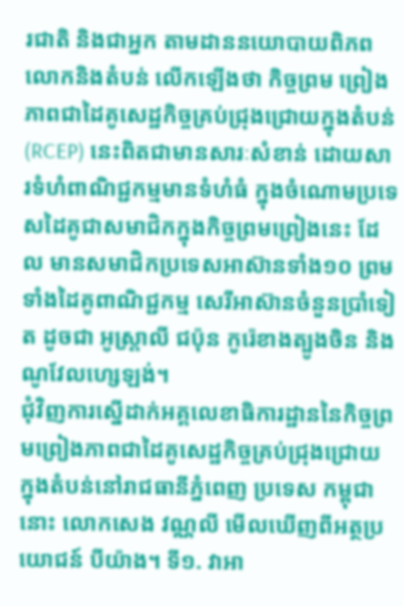រជាតិ និងជាអ្នក តាមដាននយោបាយពិភពលោកនិងតំបន់ លើកឡើងថា កិច្ចព្រម ព្រៀងភាពជាដៃគូសេដ្ឋកិច្ចគ្រប់ជ្រុងជ្រោយក្នុងតំបន់(RCEP) នេះពិតជាមានសារៈសំខាន់ ដោយសារទំហំពាណិជ្ជកម្មមានទំហំធំ ក្នុងចំណោមប្រទេសដៃគូជាសមាជិកក្នុងកិច្ចព្រមព្រៀងនេះ ដែល មានសមាជិកប្រទេសអាស៊ានទាំង១០ ព្រមទាំងដៃគូពាណិជ្ជកម្ម សេរីអាស៊ានចំនួនប្រាំទៀត ដូចជា អូស្ត្រាលី ជប៉ុន កូរ៉េខាងត្បូងចិន និងណូវែលហ្សេឡង់។
ជុំវិញការស្នើដាក់អគ្គលេខាធិការដ្ឋាននៃកិច្ចព្រមព្រៀងភាពជាដៃគូសេដ្ឋកិច្ចគ្រប់ជ្រុងជ្រោយក្នុងតំបន់នៅរាជធានីភ្នំពេញ ប្រទេស កម្ពុជា នោះ លោកសេង វណ្ណលី មើលឃើញពីអត្ថប្រយោជន៍ បីយ៉ាង។ ទី១. វាអា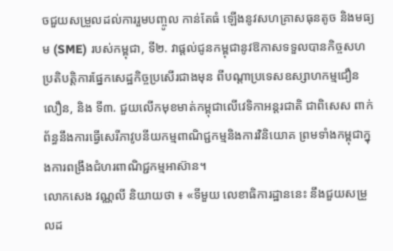ចជួយសម្រួលដល់ការរួមបញ្ចូល កាន់តែធំ ឡើងនូវសហគ្រាសធុនតូច និងមធ្យម (SME) របស់កម្ពុជា, ទី២. វាផ្តល់ជូនកម្ពុជានូវឱកាសទទួលបានកិច្ចសហប្រតិបត្តិការផ្នែកសេដ្ឋកិច្ចប្រសើរជាងមុន ពីបណ្តាប្រទេសឧស្សាហកម្មជឿនលឿន, និង ទី៣. ជួយលើកមុខមាត់កម្ពុជាលើវេទិកាអន្តរជាតិ ជាពិសេស ពាក់ព័ន្ធនឹងការធ្វើសេរីភាវូបនីយកម្មពាណិជ្ជកម្មនិងការវិនិយោគ ព្រមទាំងកម្ពុជាក្នុងការពង្រឹងជំហរពាណិជ្ជកម្មអាស៊ាន។
លោកសេង វណ្ណលី និយាយថា ៖ «ទីមួយ លេខាធិការដ្ឋាននេះ នឹងជួយសម្រួលដ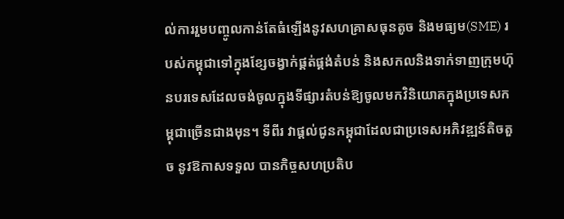ល់ការរួមបញ្ចូលកាន់តែធំឡើងនូវសហគ្រាសធុនតូច និងមធ្យម(SME) របស់កម្ពុជាទៅក្នុងខ្សែចង្វាក់ផ្គត់ផ្គង់តំបន់ និងសកលនិងទាក់ទាញក្រុមហ៊ុនបរទេសដែលចង់ចូលក្នុងទីផ្សារតំបន់ឱ្យចូលមកវិនិយោគក្នុងប្រទេសកម្ពុជាច្រើនជាងមុន។ ទីពីរ វាផ្តល់ជូនកម្ពុជាដែលជាប្រទេសអភិវឌ្ឍន៍តិចតួច នូវឱកាសទទួល បានកិច្ចសហប្រតិប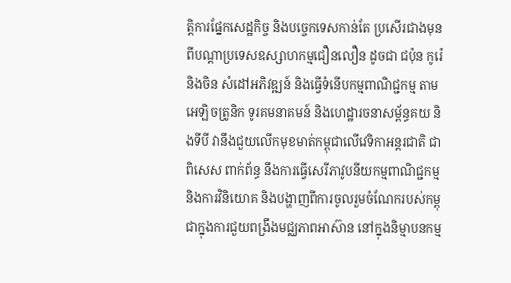ត្តិការផ្នែកសេដ្ឋកិច្ច និងបច្ចេកទេសកាន់តែ ប្រសើរជាងមុន ពីបណ្តាប្រទេសឧស្សាហកម្មជឿនលឿន ដូចជា ជប៉ុន កូរ៉េ និងចិន សំដៅអភិវឌ្ឍន៍ និងធ្វើទំនើបកម្មពាណិជ្ជកម្ម តាមអេឡិចត្រូនិក ទូរគមនាគមន៍ និងហេដ្ឋារចនាសម្ព័ន្ធគយ និងទីបី វានឹងជួយលើកមុខមាត់កម្ពុជាលើវេទិកាអន្តរជាតិ ជាពិសេស ពាក់ព័ន្ធ នឹងការធ្វើសេរីភាវូបនីយកម្មពាណិជ្ជកម្ម និងការវិនិយោគ និងបង្ហាញពីការចូលរួមចំណែករបស់កម្ពុជាក្នុងការជួយពង្រឹងមជ្ឈភាពអាស៊ាន នៅក្នុងនិម្មាបនកម្ម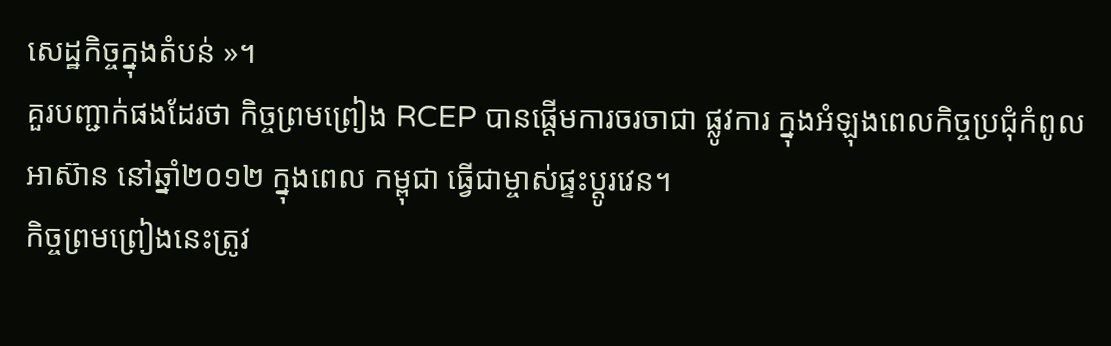សេដ្ឋកិច្ចក្នុងតំបន់ »។
គួរបញ្ជាក់ផងដែរថា កិច្ចព្រមព្រៀង RCEP បានផ្តើមការចរចាជា ផ្លូវការ ក្នុងអំឡុងពេលកិច្ចប្រជុំកំពូលអាស៊ាន នៅឆ្នាំ២០១២ ក្នុងពេល កម្ពុជា ធ្វើជាម្ចាស់ផ្ទះប្តូរវេន។
កិច្ចព្រមព្រៀងនេះត្រូវ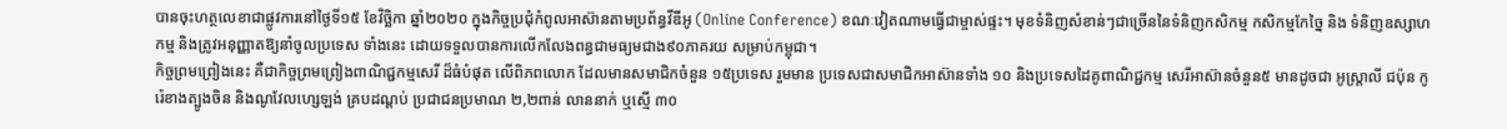បានចុះហត្ថលេខាជាផ្លូវការនៅថ្ងៃទី១៥ ខែវិច្ឆិកា ឆ្នាំ២០២០ ក្នុងកិច្ចប្រជុំកំពូលអាស៊ានតាមប្រព័ន្ធវីឌីអូ (Online Conference) ខណៈវៀតណាមធ្វើជាម្ចាស់ផ្ទះ។ មុខទំនិញសំខាន់ៗជាច្រើននៃទំនិញកសិកម្ម កសិកម្មកែច្នៃ និង ទំនិញឧស្សាហកម្ម និងត្រូវអនុញ្ញាតឱ្យនាំចូលប្រទេស ទាំងនេះ ដោយទទួលបានការលើកលែងពន្ធជាមធ្យមជាង៩០ភាគរយ សម្រាប់កម្ពុជា។
កិច្ចព្រមព្រៀងនេះ គឺជាកិច្ចព្រមព្រៀងពាណិជ្ជកម្មសេរី ដ៏ធំបំផុត លើពិភពលោក ដែលមានសមាជិកចំនួន ១៥ប្រទេស រួមមាន ប្រទេសជាសមាជិកអាស៊ានទាំង ១០ និងប្រទេសដៃគូពាណិជ្ជកម្ម សេរីអាស៊ានចំនួន៥ មានដូចជា អូស្ត្រាលី ជប៉ុន កូរ៉េខាងត្បូងចិន និងណូវែលហ្សេឡង់ គ្របដណ្តប់ ប្រជាជនប្រមាណ ២,២ពាន់ លាននាក់ ឬស្មើ ៣០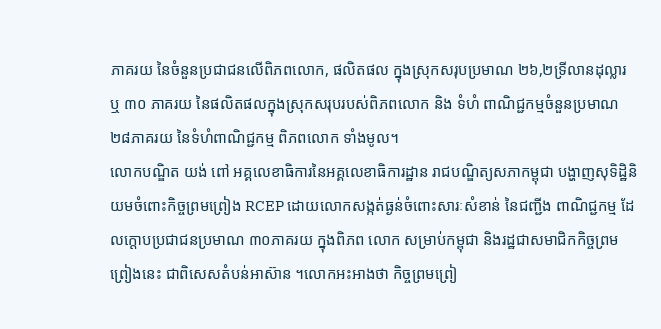ភាគរយ នៃចំនួនប្រជាជនលើពិភពលោក, ផលិតផល ក្នុងស្រុកសរុបប្រមាណ ២៦,២ទ្រីលានដុល្លារ ឬ ៣០ ភាគរយ នៃផលិតផលក្នុងស្រុកសរុបរបស់ពិភពលោក និង ទំហំ ពាណិជ្ជកម្មចំនួនប្រមាណ ២៨ភាគរយ នៃទំហំពាណិជ្ជកម្ម ពិភពលោក ទាំងមូល។
លោកបណ្ឌិត យង់ ពៅ អគ្គលេខាធិការនៃអគ្គលេខាធិការដ្ឋាន រាជបណ្ឌិត្យសភាកម្ពុជា បង្ហាញសុទិដ្ឋិនិយមចំពោះកិច្ចព្រមព្រៀង RCEP ដោយលោកសង្កត់ធ្ងន់ចំពោះសារៈសំខាន់ នៃជញ្ជីង ពាណិជ្ជកម្ម ដែលក្តោបប្រជាជនប្រមាណ ៣០ភាគរយ ក្នុងពិភព លោក សម្រាប់កម្ពុជា និងរដ្ឋជាសមាជិកកិច្ចព្រមព្រៀងនេះ ជាពិសេសតំបន់អាស៊ាន ។លោកអះអាងថា កិច្ចព្រមព្រៀ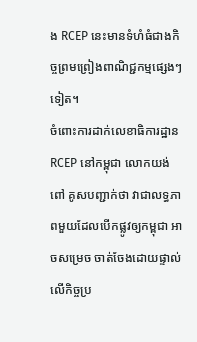ង RCEP នេះមានទំហំធំជាងកិច្ចព្រមព្រៀងពាណិជ្ជកម្មផ្សេងៗទៀត។
ចំពោះការដាក់លេខាធិការដ្ឋាន RCEP នៅកម្ពុជា លោកយង់ ពៅ គូសបញ្ជាក់ថា វាជាលទ្ធភាពមួយដែលបើកផ្លូវឲ្យកម្ពុជា អាចសម្រេច ចាត់ចែងដោយផ្ទាល់លើកិច្ចប្រ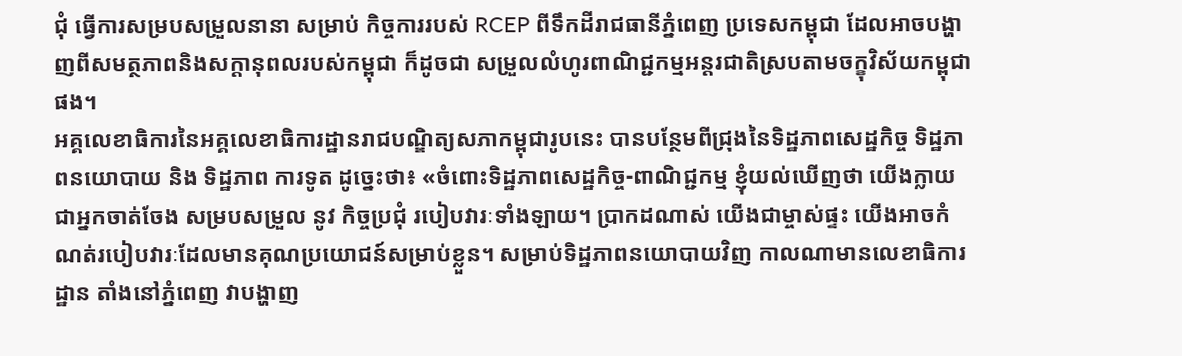ជុំ ធ្វើការសម្របសម្រួលនានា សម្រាប់ កិច្ចការរបស់ RCEP ពីទឹកដីរាជធានីភ្នំពេញ ប្រទេសកម្ពុជា ដែលអាចបង្ហាញពីសមត្ថភាពនិងសក្តានុពលរបស់កម្ពុជា ក៏ដូចជា សម្រួលលំហូរពាណិជ្ជកម្មអន្តរជាតិស្របតាមចក្ខុវិស័យកម្ពុជាផង។
អគ្គលេខាធិការនៃអគ្គលេខាធិការដ្ឋានរាជបណ្ឌិត្យសភាកម្ពុជារូបនេះ បានបន្ថែមពីជ្រុងនៃទិដ្ឋភាពសេដ្ឋកិច្ច ទិដ្ឋភាពនយោបាយ និង ទិដ្ឋភាព ការទូត ដូច្នេះថា៖ «ចំពោះទិដ្ឋភាពសេដ្ឋកិច្ច-ពាណិជ្ជកម្ម ខ្ញុំយល់ឃើញថា យើងក្លាយជាអ្នកចាត់ចែង សម្របសម្រួល នូវ កិច្ចប្រជុំ របៀបវារៈទាំងឡាយ។ ប្រាកដណាស់ យើងជាម្ចាស់ផ្ទះ យើងអាចកំណត់របៀបវារៈដែលមានគុណប្រយោជន៍សម្រាប់ខ្លួន។ សម្រាប់ទិដ្ឋភាពនយោបាយវិញ កាលណាមានលេខាធិការដ្ឋាន តាំងនៅភ្នំពេញ វាបង្ហាញ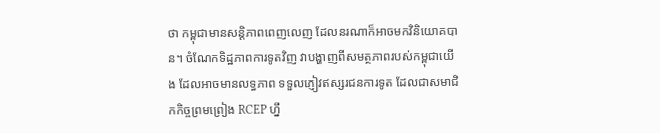ថា កម្ពុជាមានសន្តិភាពពេញលេញ ដែលនរណាក៏អាចមកវិនិយោគបាន។ ចំណែកទិដ្ឋភាពការទូតវិញ វាបង្ហាញពីសមត្ថភាពរបស់កម្ពុជាយើង ដែលអាចមានលទ្ធភាព ទទួលភ្ញៀវឥស្សរជនការទូត ដែលជាសមាជិកកិច្ចព្រមព្រៀង RCEP ហ្នឹ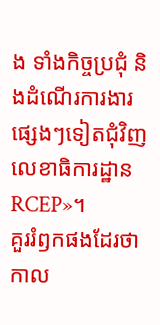ង ទាំងកិច្ចប្រជុំ និងដំណើរការងារផ្សេងៗទៀតជុំវិញ លេខាធិការដ្ឋាន RCEP»។
គួររំឭកផងដែរថា កាល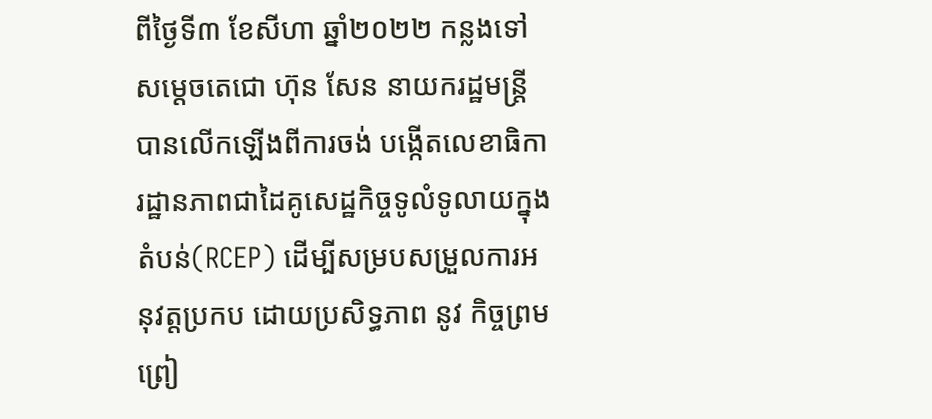ពីថ្ងៃទី៣ ខែសីហា ឆ្នាំ២០២២ កន្លងទៅ សម្តេចតេជោ ហ៊ុន សែន នាយករដ្ឋមន្ត្រី បានលើកឡើងពីការចង់ បង្កើតលេខាធិការដ្ឋានភាពជាដៃគូសេដ្ឋកិច្ចទូលំទូលាយក្នុងតំបន់(RCEP) ដើម្បីសម្របសម្រួលការអនុវត្តប្រកប ដោយប្រសិទ្ធភាព នូវ កិច្ចព្រមព្រៀ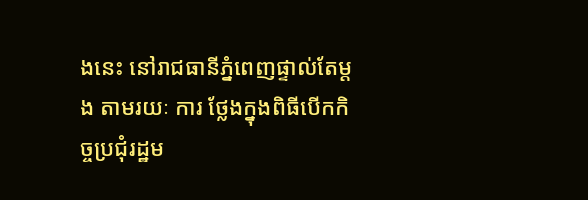ងនេះ នៅរាជធានីភ្នំពេញផ្ទាល់តែម្តង តាមរយៈ ការ ថ្លែងក្នុងពិធីបើកកិច្ចប្រជុំរដ្ឋម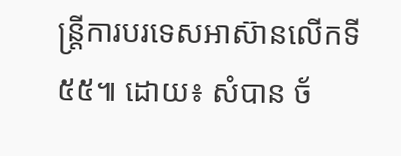ន្ត្រីការបរទេសអាស៊ានលើកទី៥៥៕ ដោយ៖ សំបាន ច័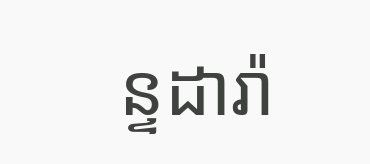ន្ទដារ៉ា